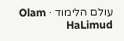עולם הלימוד · Olam HaLimud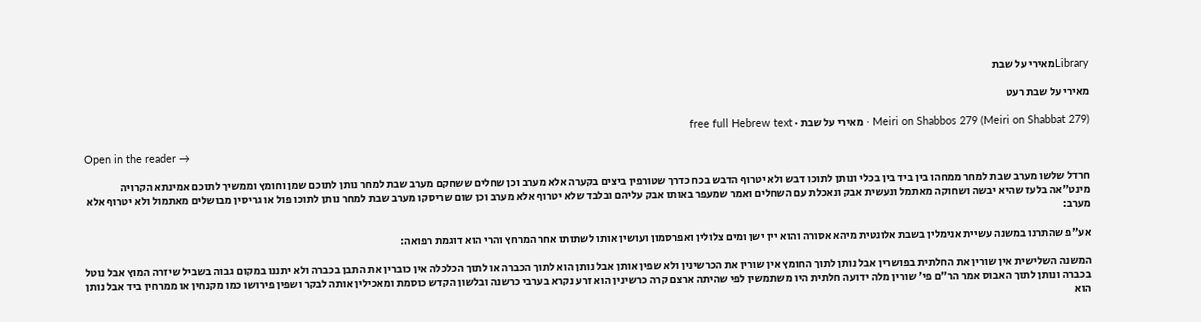Libraryמאירי על שבת

מאירי על שבת רעט

Meiri on Shabbos 279 (Meiri on Shabbat 279) · מאירי על שבת · free full Hebrew text

Open in the reader →

חרדל שלשו מערב שבת למחר ממחהו בין ביד בין בכלי ונותן לתוכו דבש ולא יטרוף הדבש בכח כדרך שטורפין ביצים בקערה אלא מערב וכן שחלים ששחקם מערב שבת למחר נותן לתוכם שמן וחומץ וממשיך לתוכם אמינתא הקרויה מינט"אה בלעז שהיא יבשה ושחוקה מאתמל ונעשית אבק ונאכלת עם השחלים ואמר שמעפר באותו אבק עליהם ובלבד שלא יטרוף אלא מערב וכן שום שריסקו מערב שבת למחר נותן לתוכו פול או גריסין מבושלים מאתמול ולא יטרוף אלא מערב:

אע"פ שהתרנו במשנה עשיית אנימלין בשבת אלונטית מיהא אסורה והוא יין ישן ומים צלולין ואפרסמון ועושין אותו לשתותו אחר המרחץ והרי הוא דוגמת רפואה:

המשנה השלישית אין שורין את החלתית בפושרין אבל נותן לתוך החומץ אין שורין את הכרשינין ולא שפין אותן אבל נותן הוא לתוך הכברה או לתוך הכלכלה אין כוברין את התבן בכברה ולא יתננו במקום גבוה בשביל שיזרה המוץ אבל נוטל בכברה ונותן לתוך האבוס אמר הר"ם פי' שורין מלה ידועה חלתית היו משתמשין לפי שהיתה ארצם קרה כרשינין הוא זרע נקרא בערבי כרשנה ובלשון הקדש כוסמת ומאכילין אותה לבקר ושפין פירושו כמו מקנחין או ממרחין ביד אבל נותן הוא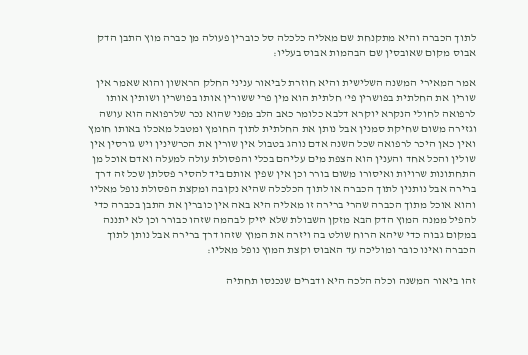לתוך הכברה והיא מתקנחת שם מאליה כלכלה סל כוברין פעולה מן כברה מוץ התבן הדק אבוס מקום שאובסין שם הבהמות אבוס בעליו:

אמר המאירי המשנה השלישית והיא חוזרת לביאור עניני החלק הראשון והוא שאמר אין שורין את החלתית בפושרין פי' חלתית הוא מין פרי ששורין אותו בפושרין ושותין אותו לרפואה לחולי הנקרא יוקרא דלבא כלומר כאב הלב מפני שהוא נכר שלרפואה הוא עושה וגזירה משום שחיקת סמנין אבל נותן את החלתית לתוך החומץ ומטבל מאכלו באותו חומץ ואין כאן היכר לרפואה שכל השנה אדם נוהג בטבול אין שורין את הכרשינין ויש גורסין אין שולין והכל אחד והענין הוא הצפת מים עליהם בכלי והפסולת עולה למעלה ואדם אוכל מן התחתונות שרויות ואיסורו משום בורר וכן אין שפין אותם ביד להסיר פסלתן שכל זה דרך ברירה אבל נותנין לתוך הכברה או לתוך הכלכלה שהיא נקובה ומקצת הפסולת נופל מאליו והוא אוכל מתוך הכברה שהרי ברירה זו מאליה היא באה אין כוברין את התבן בכברה כדי להפיל ממנה המוץ הדק הבא מזקן השבולת שלא יזיק לבהמה שזהו כבורר וכן לא יתננה במקום גבוה כדי שיהא הרוח שולט בה ויזרה את המוץ שזהו דרך ברירה אבל נותן לתוך הכברה ואינו כובר ומוליכה עד האבוס וקצת המוץ נופל מאליו:

זהו ביאור המשנה וכלה הלכה היא ודברים שנכנסו תחתיה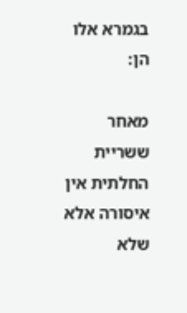בגמרא אלו הן:

מאחר ששריית החלתית אין איסורה אלא שלא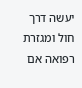יעשה דרך חול ומגזרת רפואה אם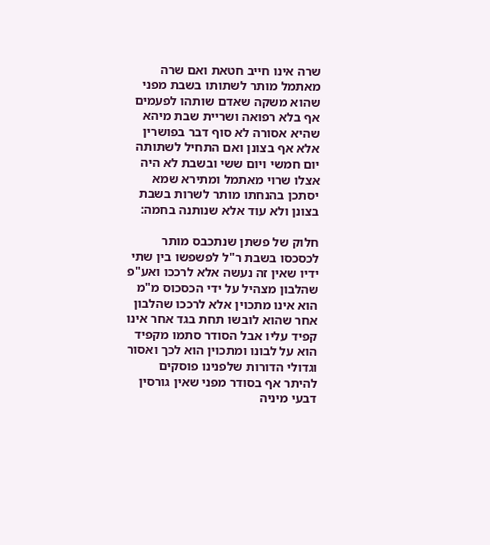שרה אינו חייב חטאת ואם שרה מאתמל מותר לשתותו בשבת מפני שהוא משקה שאדם שותהו לפעמים אף בלא רפואה ושריית שבת מיהא שהיא אסורה לא סוף דבר בפושרין אלא אף בצונן ואם התחיל לשתותה יום חמשי ויום ששי ובשבת לא היה אצלו שרוי מאתמל ומתירא שמא יסתכן בהנחתו מותר לשרות בשבת בצונן ולא עוד אלא שנותנה בחמה:

חלוק של פשתן שנתכבס מותר לכסכסו בשבת ר"ל לפשפשו בין שתי ידיו שאין זה נעשה אלא לרככו ואע"פ שהלבון מצהיל על ידי הכסכוס מ"מ הוא אינו מתכוין אלא לרככו שהלבון אחר שהוא לובשו תחת בגד אחר אינו קפיד עליו אבל הסודר סתמו מקפיד הוא על לבונו ומתכוין הוא לכך ואסור וגדולי הדורות שלפנינו פוסקים להיתר אף בסודר מפני שאין גורסין דבעי מיניה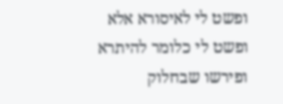ופשט לי לאיסורא אלא ופשט לי כלומר להיתרא ופירשו שבחלוק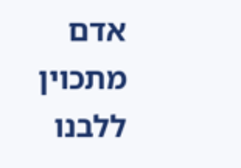אדם מתכוין ללבנו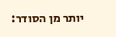יותר מן הסודר: